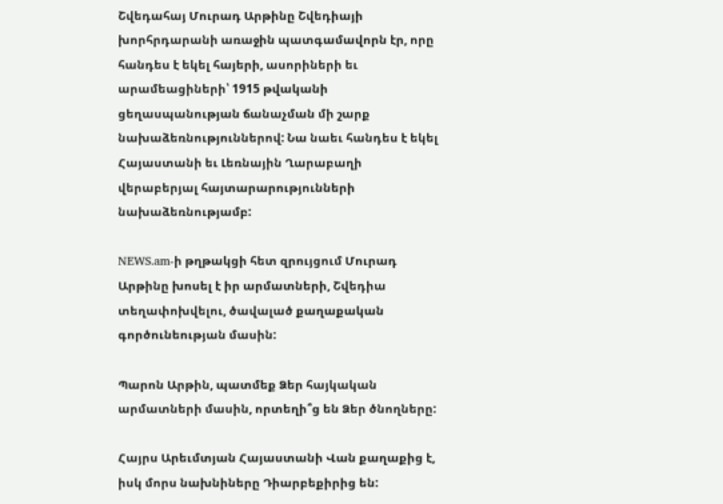Շվեդահայ Մուրադ Արթինը Շվեդիայի խորհրդարանի առաջին պատգամավորն էր, որը հանդես է եկել հայերի, ասորիների եւ արամեացիների՝ 1915 թվականի ցեղասպանության ճանաչման մի շարք նախաձեռնություններով: Նա նաեւ հանդես է եկել Հայաստանի եւ Լեռնային Ղարաբաղի վերաբերյալ հայտարարությունների նախաձեռնությամբ:

NEWS.am-ի թղթակցի հետ զրույցում Մուրադ Արթինը խոսել է իր արմատների, Շվեդիա տեղափոխվելու, ծավալած քաղաքական գործունեության մասին:

Պարոն Արթին, պատմեք Ձեր հայկական արմատների մասին, որտեղի՞ց են Ձեր ծնողները:

Հայրս Արեւմտյան Հայաստանի Վան քաղաքից է, իսկ մորս նախնիները Դիարբեքիրից են: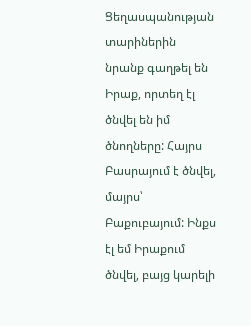Ցեղասպանության տարիներին նրանք գաղթել են Իրաք, որտեղ էլ ծնվել են իմ ծնողները: Հայրս Բասրայում է ծնվել, մայրս՝ Բաքուբայում: Ինքս էլ եմ Իրաքում ծնվել, բայց կարելի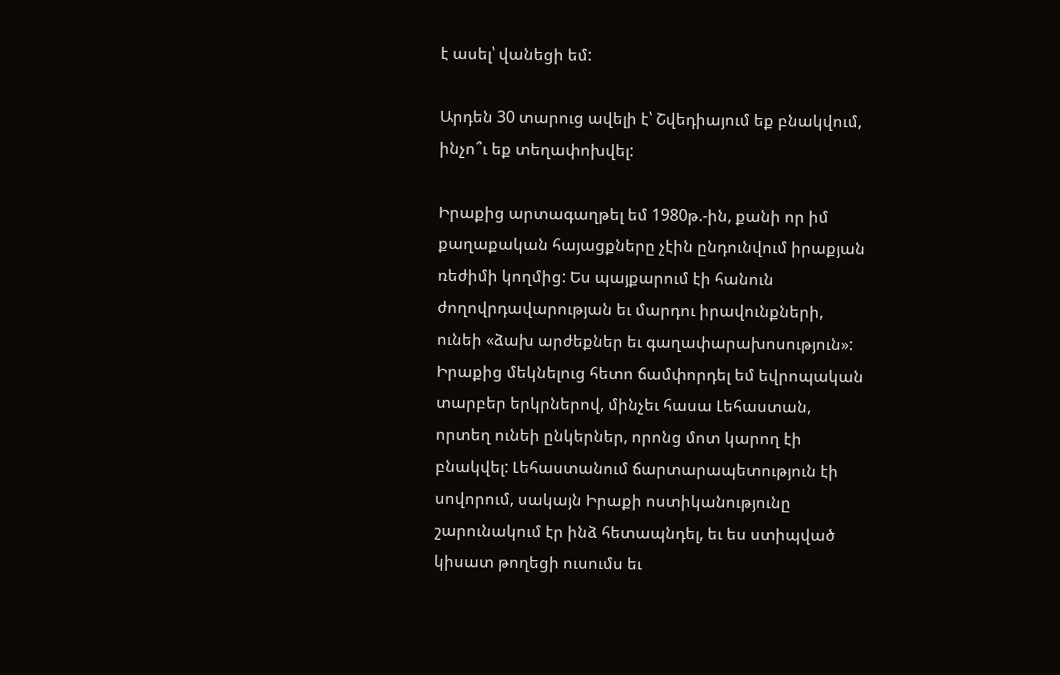է ասել՝ վանեցի եմ:

Արդեն 30 տարուց ավելի է՝ Շվեդիայում եք բնակվում, ինչո՞ւ եք տեղափոխվել:

Իրաքից արտագաղթել եմ 1980թ.-ին, քանի որ իմ քաղաքական հայացքները չէին ընդունվում իրաքյան ռեժիմի կողմից: Ես պայքարում էի հանուն ժողովրդավարության եւ մարդու իրավունքների, ունեի «ձախ արժեքներ եւ գաղափարախոսություն»: Իրաքից մեկնելուց հետո ճամփորդել եմ եվրոպական տարբեր երկրներով, մինչեւ հասա Լեհաստան, որտեղ ունեի ընկերներ, որոնց մոտ կարող էի բնակվել: Լեհաստանում ճարտարապետություն էի սովորում, սակայն Իրաքի ոստիկանությունը շարունակում էր ինձ հետապնդել, եւ ես ստիպված կիսատ թողեցի ուսումս եւ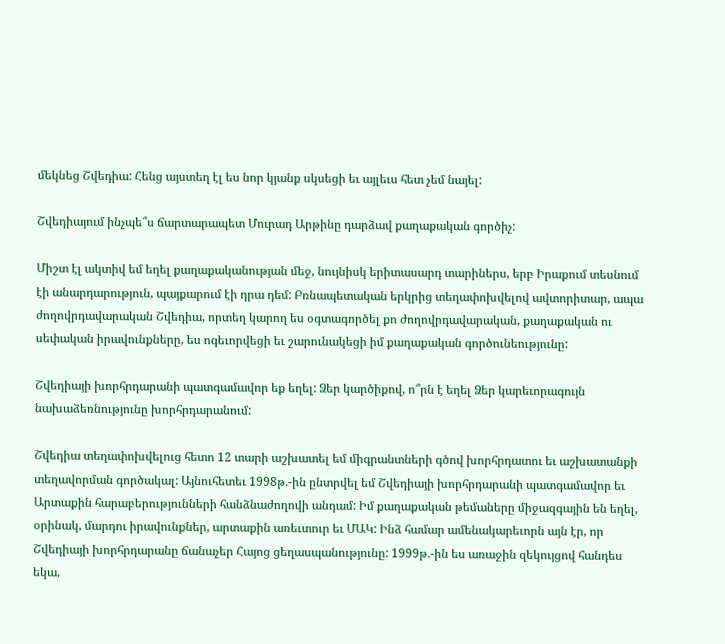մեկնեց Շվեդիա: Հենց այստեղ էլ ես նոր կյանք սկսեցի եւ այլեւս հետ չեմ նայել:

Շվեդիայում ինչպե՞ս ճարտարապետ Մուրադ Արթինը դարձավ քաղաքական գործիչ:

Միշտ էլ ակտիվ եմ եղել քաղաքականության մեջ, նույնիսկ երիտասարդ տարիներս, երբ Իրաքում տեսնում էի անարդարություն, պայքարում էի դրա դեմ: Բռնապետական երկրից տեղափոխվելով ավտորիտար, ապա ժողովրդավարական Շվեդիա, որտեղ կարող ես օգտագործել քո ժողովրդավարական, քաղաքական ու սեփական իրավունքները, ես ոգեւորվեցի եւ շարունակեցի իմ քաղաքական գործունեությունը:

Շվեդիայի խորհրդարանի պատգամավոր եք եղել: Ձեր կարծիքով, ո՞րն է եղել Ձեր կարեւորագույն նախաձեռնությունը խորհրդարանում:

Շվեդիա տեղափոխվելուց հետո 12 տարի աշխատել եմ միգրանտների գծով խորհրդատու եւ աշխատանքի տեղավորման գործակալ: Այնուհետեւ 1998թ.-ին ընտրվել եմ Շվեդիայի խորհրդարանի պատգամավոր եւ Արտաքին հարաբերությունների հանձնաժողովի անդամ: Իմ քաղաքական թեմաները միջազգային են եղել, օրինակ, մարդու իրավունքներ, արտաքին առեւտուր եւ ՄԱԿ: Ինձ համար ամենակարեւորն այն էր, որ Շվեդիայի խորհրդարանը ճանաչեր Հայոց ցեղասպանությունը: 1999թ.-ին ես առաջին զեկույցով հանդես եկա,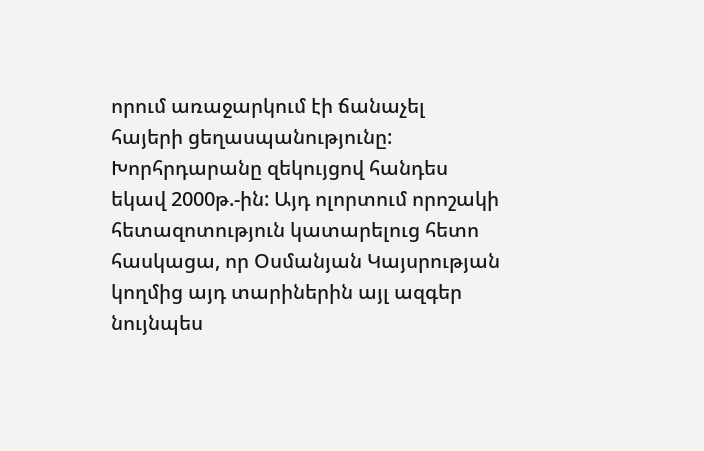որում առաջարկում էի ճանաչել հայերի ցեղասպանությունը: Խորհրդարանը զեկույցով հանդես եկավ 2000թ.-ին: Այդ ոլորտում որոշակի հետազոտություն կատարելուց հետո հասկացա, որ Օսմանյան Կայսրության կողմից այդ տարիներին այլ ազգեր նույնպես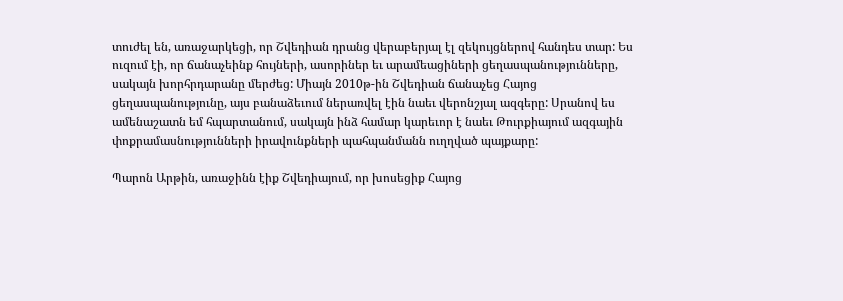տուժել են, առաջարկեցի, որ Շվեդիան դրանց վերաբերյալ էլ զեկույցներով հանդես տար: Ես ուզում էի, որ ճանաչեինք հույների, ասորիներ եւ արամեացիների ցեղասպանությունները, սակայն խորհրդարանը մերժեց: Միայն 2010թ-ին Շվեդիան ճանաչեց Հայոց ցեղասպանությունը, այս բանաձեւում ներառվել էին նաեւ վերոնշյալ ազգերը: Սրանով ես ամենաշատն եմ հպարտանում, սակայն ինձ համար կարեւոր է նաեւ Թուրքիայում ազգային փոքրամասնությունների իրավունքների պահպանմանն ուղղված պայքարը:

Պարոն Արթին, առաջինն էիք Շվեդիայում, որ խոսեցիք Հայոց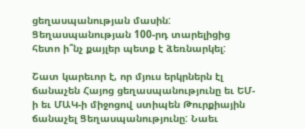ցեղասպանության մասին: Ցեղասպանության 100-րդ տարելիցից հետո ի՞նչ քայլեր պետք է ձեռնարկել:

Շատ կարեւոր է, որ մյուս երկրներն էլ ճանաչեն Հայոց ցեղասպանությունը եւ ԵՄ-ի եւ ՄԱԿ-ի միջոցով ստիպեն Թուրքիային ճանաչել Ցեղասպանությունը: Նաեւ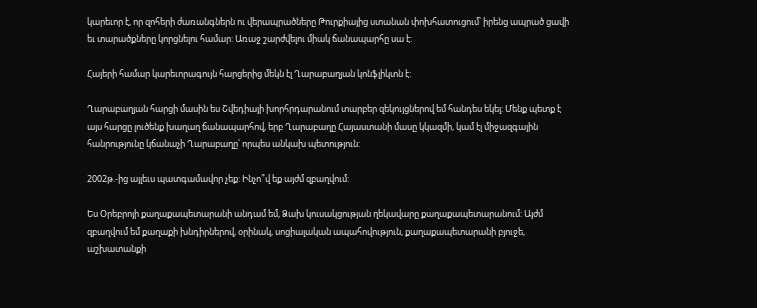կարեւոր է, որ զոհերի ժառանգներն ու վերապրածները Թուրքիայից ստանան փոխհատուցում՝ իրենց ապրած ցավի եւ տարածքները կորցնելու համար: Առաջ շարժվելու միակ ճանապարհը սա է:

Հայերի համար կարեւորագույն հարցերից մեկն էլ Ղարաբաղյան կոնֆլիկտն է:

Ղարաբաղյան հարցի մասին ես Շվեդիայի խորհրդարանում տարբեր զեկույցներով եմ հանդես եկել: Մենք պետք է այս հարցը լուծենք խաղաղ ճանապարհով, երբ Ղարաբաղը Հայաստանի մասը կկազմի, կամ էլ միջազգային հանրությունը կճանաչի Ղարաբաղը՝ որպես անկախ պետություն:

2002թ.-ից այլեւս պատգամավոր չեք: Ինչո՞վ եք այժմ զբաղվում:

Ես Օրեբրոյի քաղաքապետարանի անդամ եմ, Ձախ կուսակցության ղեկավարը քաղաքապետարանում: Այժմ զբաղվում եմ քաղաքի խնդիրներով, օրինակ, սոցիալական ապահովություն, քաղաքապետարանի բյուջե, աշխատանքի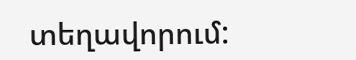տեղավորում: